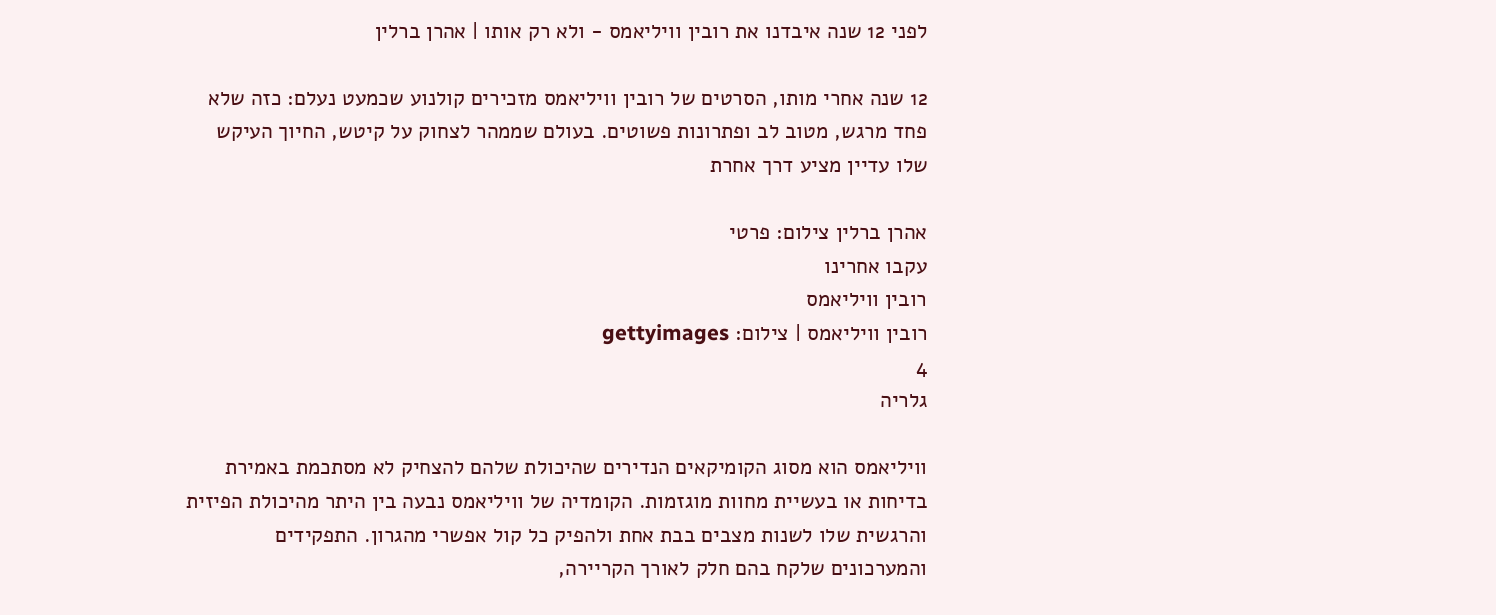לפני 12 שנה איבדנו את רובין וויליאמס - ולא רק אותו | אהרן ברלין

12 שנה אחרי מותו, הסרטים של רובין וויליאמס מזכירים קולנוע שכמעט נעלם: כזה שלא פחד מרגש, מטוב לב ופתרונות פשוטים. בעולם שממהר לצחוק על קיטש, החיוך העיקש שלו עדיין מציע דרך אחרת

אהרן ברלין צילום: פרטי
עקבו אחרינו
רובין וויליאמס
רובין וויליאמס | צילום: gettyimages
4
גלריה

וויליאמס הוא מסוג הקומיקאים הנדירים שהיכולת שלהם להצחיק לא מסתכמת באמירת בדיחות או בעשיית מחוות מוגזמות. הקומדיה של וויליאמס נבעה בין היתר מהיכולת הפיזית והרגשית שלו לשנות מצבים בבת אחת ולהפיק כל קול אפשרי מהגרון. התפקידים והמערכונים שלקח בהם חלק לאורך הקריירה,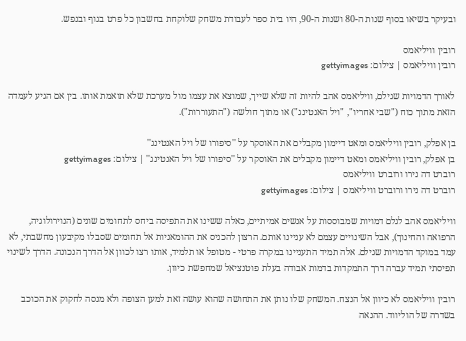ובעיקר בשיאו בסוף שנות ה-80 ושנות ה-90, היו בית ספר לעבודת משחק שלוקחת בחשבון כל פרט בגוף ובנפש.

רובין וויליאמס
רובין וויליאמס | צילום: gettyimages

לאורך הדמויות שגילם, וויליאמס אהב להיות זה שלא שייך, שמוצא את עצמו מול מערכת שלא תואמת אותו. בין אם הגיע לעמדה הזאת מתוך כוח ("שבי אחריו", "ויל האנטינג") או מתוך חולשה ("התעוררות").

בן אפלק, רובין וויליאמס ומאט דיימון מקבלים את האוסקר על ''סיפורו של ויל האנטינג''
בן אפלק, רובין וויליאמס ומאט דיימון מקבלים את האוסקר על ''סיפורו של ויל האנטינג'' | צילום: gettyimages
רוברט דה נירו ורוברט וויליאמס
רוברט דה נירו ורוברט וויליאמס | צילום: gettyimages

וויליאמס אהב לגלם דמויות שמבוססות על אנשים אמיתיים, כאלה ששינו את התפיסה ביחס לתחומים שונים (הנוירולוגיה, הרפואה והחינוך), אבל השינויים עצמם לא עניינו אותם. הרצון להכניס את ההומאניות אל תחומים שסבלו מקיבעון מחשבתי, לא עמד במוקד הדמויות שגילם. אלה תמיד התעניינו במקרה פרטי - מטופל או תלמיד, אותו רצו לכוון אל הדרך הנכונה. הדרך לשינוי תפיסתי תמיד עברה דרך התמקדות בדמות אבודה בעלת פוטנציאל שמחפשת כיוון.

רובין וויליאמס לא כיוון אל הנצח. המשחק שלו נותן את התחושה שהוא עושה זאת למען הצופה ולא מנסה לחקוק את הכוכב בשדרה של הוליווד. ההנאה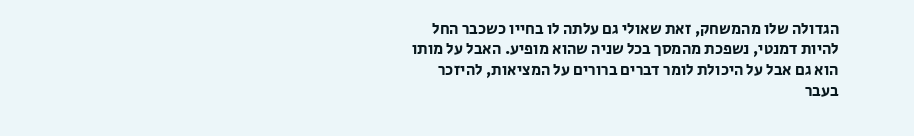הגדולה שלו מהמשחק, זאת שאולי גם עלתה לו בחייו כשכבר החל להיות דמנטי, נשפכת מהמסך בכל שניה שהוא מופיע. האבל על מותו הוא גם אבל על היכולת לומר דברים ברורים על המציאות, להיזכר בעבר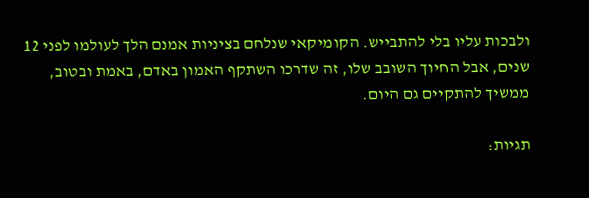ולבכות עליו בלי להתבייש. הקומיקאי שנלחם בציניות אמנם הלך לעולמו לפני 12 שנים, אבל החיוך השובב שלו, זה שדרכו השתקף האמון באדם, באמת ובטוב, ממשיך להתקיים גם היום.

תגיות: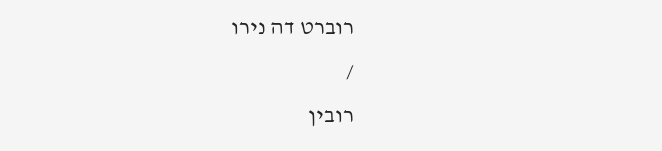רוברט דה נירו
/
רובין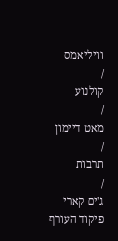וויליאמס
/
קולנוע
/
מאט דיימון
/
תרבות
/
ג'ים קארי
פיקוד העורף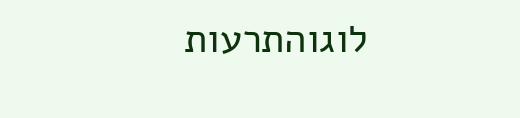לוגוהתרעות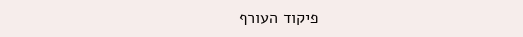פיקוד העורף